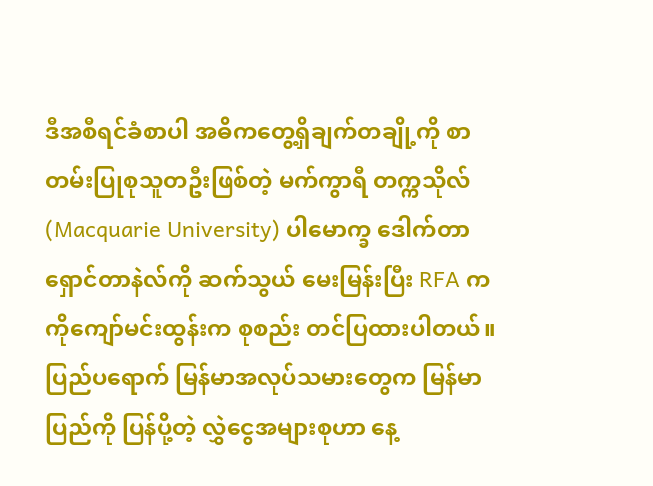ဒီအစီရင်ခံစာပါ အဓိကတွေ့ရှိချက်တချို့ကို စာတမ်းပြုစုသူတဦးဖြစ်တဲ့ မက်ကွာရီ တက္ကသိုလ် (Macquarie University) ပါမောက္ခ ဒေါက်တာ ရှောင်တာနဲလ်ကို ဆက်သွယ် မေးမြန်းပြီး RFA က ကိုကျော်မင်းထွန်းက စုစည်း တင်ပြထားပါတယ်။
ပြည်ပရောက် မြန်မာအလုပ်သမားတွေက မြန်မာပြည်ကို ပြန်ပို့တဲ့ လွှဲငွေအများစုဟာ နေ့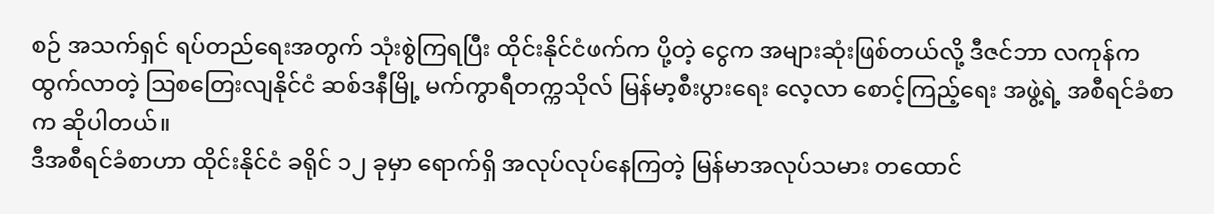စဉ် အသက်ရှင် ရပ်တည်ရေးအတွက် သုံးစွဲကြရပြီး ထိုင်းနိုင်ငံဖက်က ပို့တဲ့ ငွေက အများဆုံးဖြစ်တယ်လို့ ဒီဇင်ဘာ လကုန်က ထွက်လာတဲ့ သြစတြေးလျနိုင်ငံ ဆစ်ဒနီမြို့ မက်ကွာရီတက္ကသိုလ် မြန်မာ့စီးပွားရေး လေ့လာ စောင့်ကြည့်ရေး အဖွဲ့ရဲ့ အစီရင်ခံစာက ဆိုပါတယ်။
ဒီအစီရင်ခံစာဟာ ထိုင်းနိုင်ငံ ခရိုင် ၁၂ ခုမှာ ရောက်ရှိ အလုပ်လုပ်နေကြတဲ့ မြန်မာအလုပ်သမား တထောင်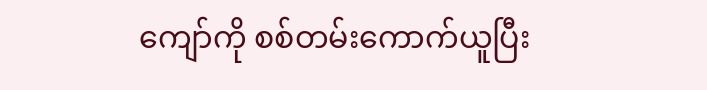ကျော်ကို စစ်တမ်းကောက်ယူပြီး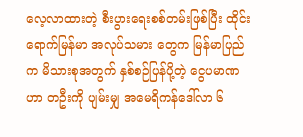လေ့လာထားတဲ့ စီးပွားရေးစစ်တမ်းဖြစ်ပြီး ထိုင်းရောက်မြန်မာ အလုပ်သမား တွေက မြန်မာပြည်က မိသားစုအတွက် နှစ်စဉ်ပြန်ပို့တဲ့ ငွေပမာဏဟာ တဦးကို ပျမ်းမျှ အမေရိကန်ဒေါ်လာ ၆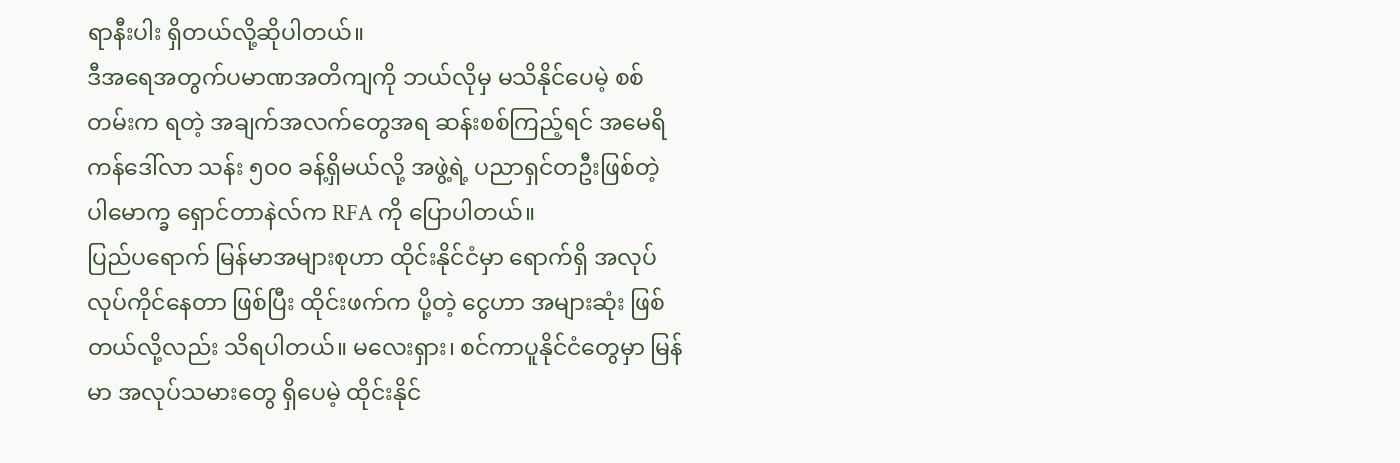ရာနီးပါး ရှိတယ်လို့ဆိုပါတယ်။
ဒီအရေအတွက်ပမာဏအတိကျကို ဘယ်လိုမှ မသိနိုင်ပေမဲ့ စစ်တမ်းက ရတဲ့ အချက်အလက်တွေအရ ဆန်းစစ်ကြည့်ရင် အမေရိကန်ဒေါ်လာ သန်း ၅၀၀ ခန့်ရှိမယ်လို့ အဖွဲ့ရဲ့ ပညာရှင်တဦးဖြစ်တဲ့ ပါမောက္ခ ရှောင်တာနဲလ်က RFA ကို ပြောပါတယ်။
ပြည်ပရောက် မြန်မာအများစုဟာ ထိုင်းနိုင်ငံမှာ ရောက်ရှိ အလုပ်လုပ်ကိုင်နေတာ ဖြစ်ပြီး ထိုင်းဖက်က ပို့တဲ့ ငွေဟာ အများဆုံး ဖြစ်တယ်လို့လည်း သိရပါတယ်။ မလေးရှား၊ စင်ကာပူနိုင်ငံတွေမှာ မြန်မာ အလုပ်သမားတွေ ရှိပေမဲ့ ထိုင်းနိုင်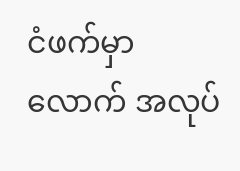ငံဖက်မှာလောက် အလုပ်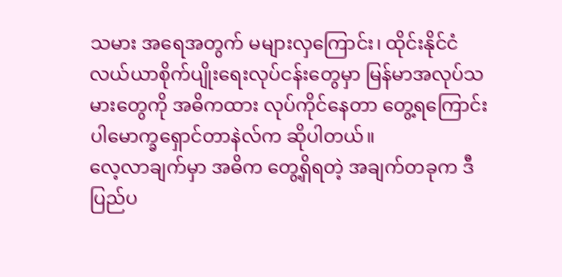သမား အရေအတွက် မများလှကြောင်း၊ ထိုင်းနိုင်ငံ လယ်ယာစိုက်ပျိုးရေးလုပ်ငန်းတွေမှာ မြန်မာအလုပ်သမားတွေကို အဓိကထား လုပ်ကိုင်နေတာ တွေ့ရကြောင်း ပါမောက္ခရှောင်တာနဲလ်က ဆိုပါတယ်။
လေ့လာချက်မှာ အဓိက တွေ့ရှိရတဲ့ အချက်တခုက ဒီပြည်ပ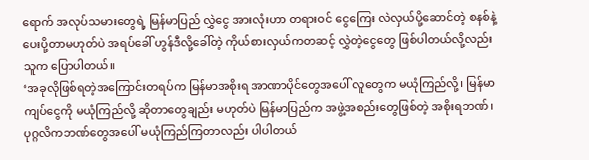ရောက် အလုပ်သမားတွေရဲ့ မြန်မာပြည် လွှဲငွေ အားလုံးဟာ တရားဝင် ငွေကြေး လဲလှယ်ပို့ဆောင်တဲ့ စနစ်နဲ့ ပေးပို့တာမဟုတ်ပဲ အရပ်ခေါ် ဟွန်ဒီလို့ခေါ်တဲ့ ကိုယ်စားလှယ်ကတဆင့် လွှဲတဲ့ငွေတွေ ဖြစ်ပါတယ်လို့လည်း သူက ပြောပါတယ်။
‘အခုလိုဖြစ်ရတဲ့အကြောင်းတရပ်က မြန်မာအစိုးရ အာဏာပိုင်တွေအပေါ် လူတွေက မယုံကြည်လို့၊ မြန်မာကျပ်ငွေကို မယုံကြည်လို့ ဆိုတာတွေချည်း မဟုတ်ပဲ မြန်မာပြည်က အဖွဲ့အစည်းတွေဖြစ်တဲ့ အစိုးရဘဏ်၊ ပုဂ္ဂလိကဘဏ်တွေအပေါ် မယုံကြည်ကြတာလည်း ပါပါတယ်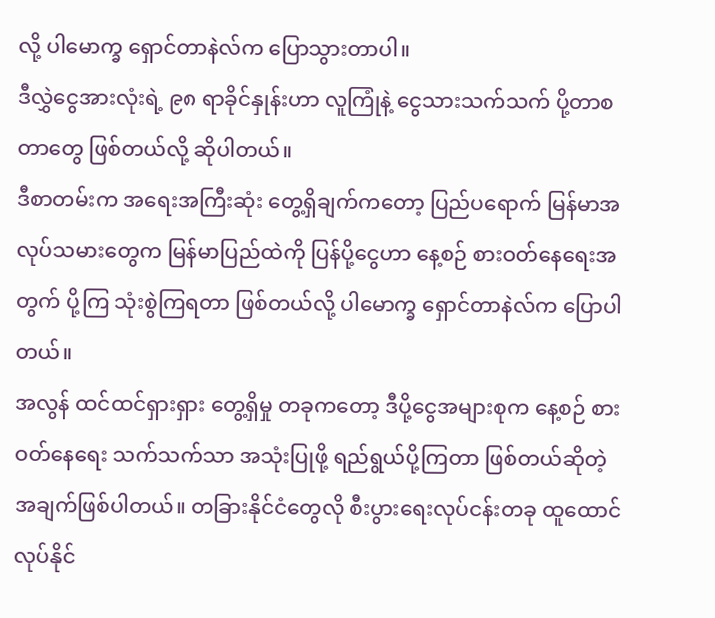လို့ ပါမောက္ခ ရှောင်တာနဲလ်က ပြောသွားတာပါ။
ဒီလွှဲငွေအားလုံးရဲ့ ၉၈ ရာခိုင်နှုန်းဟာ လူကြုံနဲ့ ငွေသားသက်သက် ပို့တာစတာတွေ ဖြစ်တယ်လို့ ဆိုပါတယ်။
ဒီစာတမ်းက အရေးအကြီးဆုံး တွေ့ရှိချက်ကတော့ ပြည်ပရောက် မြန်မာအလုပ်သမားတွေက မြန်မာပြည်ထဲကို ပြန်ပို့ငွေဟာ နေ့စဉ် စားဝတ်နေရေးအတွက် ပို့ကြ သုံးစွဲကြရတာ ဖြစ်တယ်လို့ ပါမောက္ခ ရှောင်တာနဲလ်က ပြောပါတယ်။
အလွန် ထင်ထင်ရှားရှား တွေ့ရှိမှု တခုကတော့ ဒီပို့ငွေအများစုက နေ့စဉ် စားဝတ်နေရေး သက်သက်သာ အသုံးပြုဖို့ ရည်ရွယ်ပို့ကြတာ ဖြစ်တယ်ဆိုတဲ့ အချက်ဖြစ်ပါတယ်။ တခြားနိုင်ငံတွေလို စီးပွားရေးလုပ်ငန်းတခု ထူထောင်လုပ်နိုင်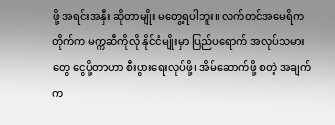ဖို့ အရင်းအနှီး ဆိုတာမျိုး မတွေ့ရပါဘူး။ လက်တင်အမေရိကတိုက်က မက္ကဆီကိုလို နိုင်ငံမျိုးမှာ ပြည်ပရောက် အလုပ်သမားတွေ ငွေပို့တာဟာ စီးပွားရေးလုပ်ဖို့၊ အိမ်ဆောက်ဖို့ စတဲ့ အချက်က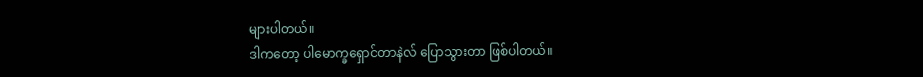များပါတယ်။
ဒါကတော့ ပါမောက္ခရှောင်တာနဲလ် ပြောသွားတာ ဖြစ်ပါတယ်။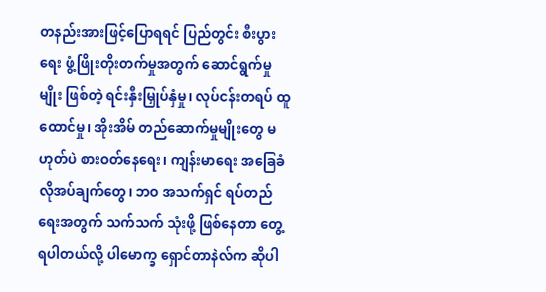တနည်းအားဖြင့်ပြောရရင် ပြည်တွင်း စီးပွားရေး ဖွံ့ဖြိုးတိုးတက်မှုအတွက် ဆောင်ရွက်မှုမျိုး ဖြစ်တဲ့ ရင်းနှီးမြှုပ်နှံမှု၊ လုပ်ငန်းတရပ် ထူထောင်မှု၊ အိုးအိမ် တည်ဆောက်မှုမျိုးတွေ မဟုတ်ပဲ စားဝတ်နေရေး၊ ကျန်းမာရေး အခြေခံလိုအပ်ချက်တွေ၊ ဘဝ အသက်ရှင် ရပ်တည်ရေးအတွက် သက်သက် သုံးဖို့ ဖြစ်နေတာ တွေ့ရပါတယ်လို့ ပါမောက္ခ ရှောင်တာနဲလ်က ဆိုပါ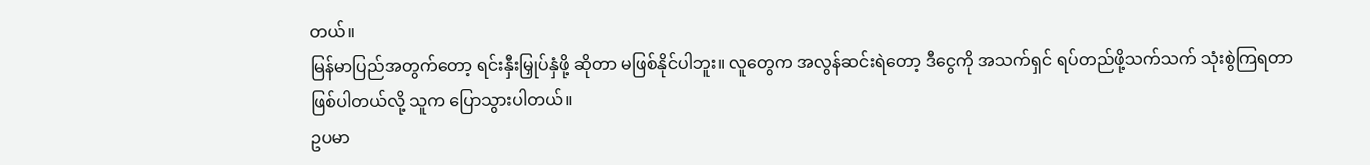တယ်။
မြန်မာပြည်အတွက်တော့ ရင်းနှီးမြှုပ်နှံဖို့ ဆိုတာ မဖြစ်နိုင်ပါဘူး။ လူတွေက အလွန်ဆင်းရဲတော့ ဒီငွေကို အသက်ရှင် ရပ်တည်ဖို့သက်သက် သုံးစွဲကြရတာဖြစ်ပါတယ်လို့ သူက ပြောသွားပါတယ်။
ဥပမာ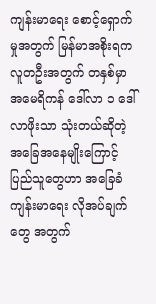ကျန်းမာရေး စောင့်ရှောက်မှုအတွက် မြန်မာအစိုးရက လူတဦးအတွက် တနှစ်မှာ အမေရိကန် ဒေါ်လာ ၁ ဒေါ်လာဖိုးသာ သုံးတယ်ဆိုတဲ့ အခြေအနေမျိုးကြောင့် ပြည်သူတွေဟာ အခြေခံကျန်းမာရေး လိုအပ်ချက်တွေ အတွက်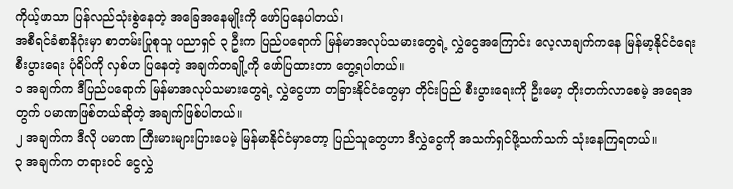ကိုယ့်ဖာသာ ပြန်လည်သုံးစွဲနေတဲ့ အခြေအနေမျိုးကို ဖော်ပြနေပါတယ်၊
အစီရင်ခံစာနိဂုံးမှာ စာတမ်းပြုစုသူ ပညာရှင် ၃ ဦးက ပြည်ပရောက် မြန်မာအလုပ်သမားတွေရဲ့ လွှဲငွေအကြောင်း လေ့လာချက်ကနေ မြန်မာ့နိုင်ငံရေး စီးပွားရေး ပုံရိပ်ကို လှစ်ဟ ပြနေတဲ့ အချက်တချို့ကို ဖော်ပြထားတာ တွေ့ရပါတယ်။
၁ အချက်က ဒီပြည်ပရောက် မြန်မာအလုပ်သမားတွေရဲ့ လွှဲငွေဟာ တခြားနိုင်ငံတွေမှာ တိုင်းပြည် စီးပွားရေးကို ဦးမော့ တိုးတက်လာစေမဲ့ အရေအတွက် ပမာဏဖြစ်တယ်ဆိုတဲ့ အချက်ဖြစ်ပါတယ်။
၂ အချက်က ဒီလို ပမာဏ ကြီးမားများပြားပေမဲ့ မြန်မာနိုင်ငံမှာတော့ ပြည်သူတွေဟာ ဒီလွှဲငွေကို အသက်ရှင်ဖို့သက်သက် သုံးနေကြရတယ်။
၃ အချက်က တရားဝင် ငွေလွှဲ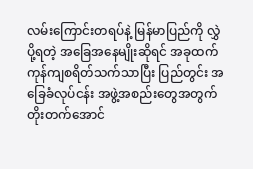လမ်းကြောင်းတရပ်နဲ့ မြန်မာပြည်ကို လွှဲပို့ရတဲ့ အခြေအနေမျိုးဆိုရင် အခုထက် ကုန်ကျစရိတ်သက်သာပြီး ပြည်တွင်း အခြေခံလုပ်ငန်း အဖွဲ့အစည်းတွေအတွက် တိုးတက်အောင်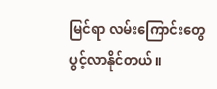မြင်ရာ လမ်းကြောင်းတွေ ပွင့်လာနိုင်တယ်။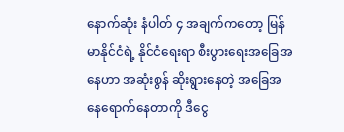နောက်ဆုံး နံပါတ် ၄ အချက်ကတော့ မြန်မာနိုင်ငံရဲ့ နိုင်ငံရေးရာ စီးပွားရေးအခြေအနေဟာ အဆုံးစွန် ဆိုးရွားနေတဲ့ အခြေအနေရောက်နေတာကို ဒီငွေ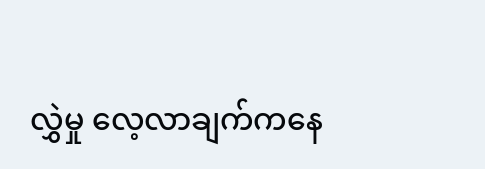လွှဲမှု လေ့လာချက်ကနေ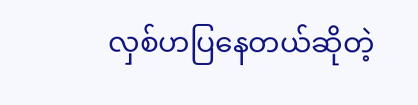လှစ်ဟပြနေတယ်ဆိုတဲ့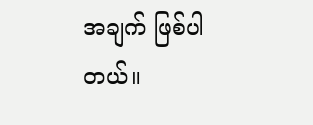အချက် ဖြစ်ပါတယ်။